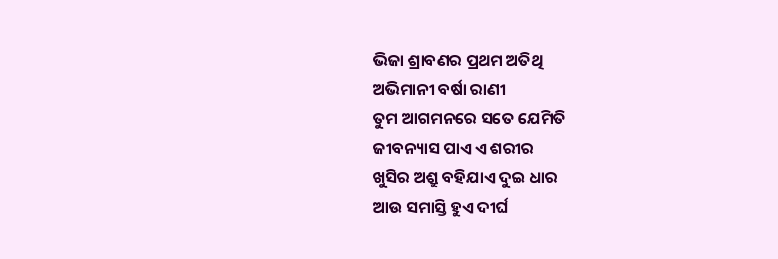ଭିଜା ଶ୍ରାବଣର ପ୍ରଥମ ଅତିଥି
ଅଭିମାନୀ ବର୍ଷା ରାଣୀ
ତୁମ ଆଗମନରେ ସତେ ଯେମିତି
ଜୀବନ୍ୟାସ ପାଏ ଏ ଶରୀର
ଖୁସିର ଅଶ୍ରୁ ବହିଯାଏ ଦୁଇ ଧାର
ଆଉ ସମାସ୍ତି ହୁଏ ଦୀର୍ଘ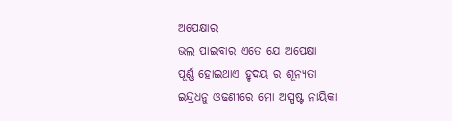ଅପେକ୍ଷାର
ଭଲ ପାଇବାର ଏତେ ଯେ ଅପେକ୍ଷା
ପୂର୍ଣ୍ଣ ହୋଇଥାଏ ହୃଦୟ ର ଶୂନ୍ୟତା
ଇନ୍ଦ୍ରଧନୁ ଓଢଣୀରେ ମୋ ଅସ୍ପଷ୍ଟ ନାୟିକା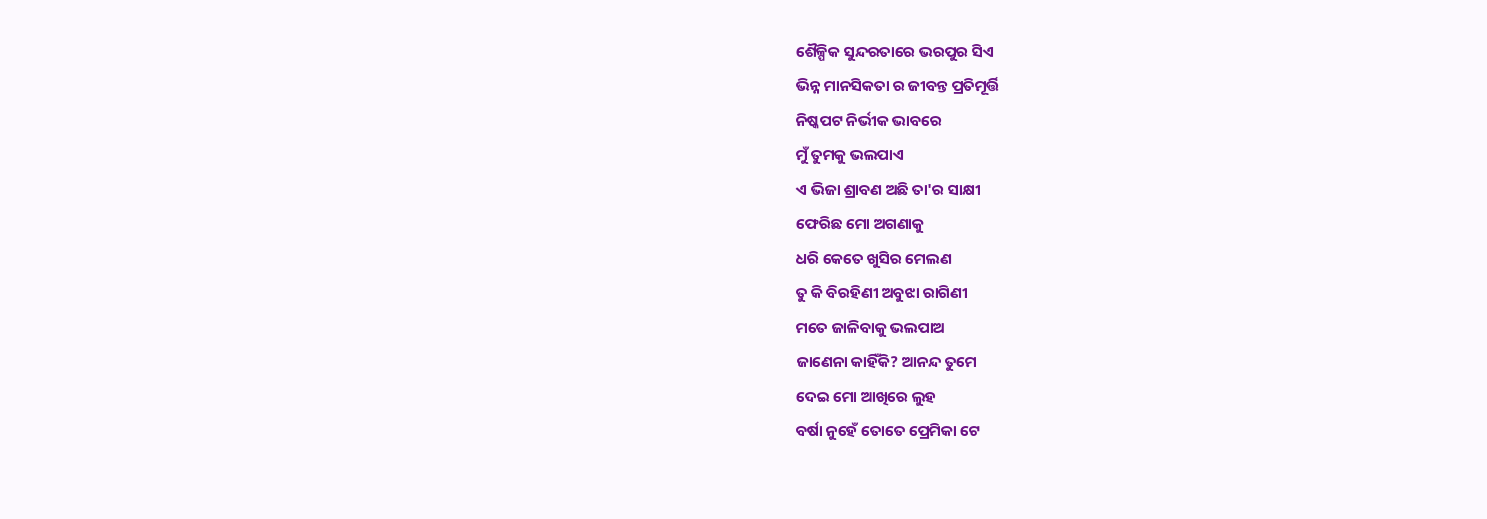ଶୈଳ୍ପିକ ସୁନ୍ଦରତାରେ ଭରପୁର ସିଏ
ଭିନ୍ନ ମାନସିକତା ର ଜୀବନ୍ତ ପ୍ରତିମୂର୍ତ୍ତି
ନିଷ୍କପଟ ନିର୍ଭୀକ ଭାବରେ
ମୁଁ ତୁମକୁ ଭଲପାଏ
ଏ ଭିଜା ଶ୍ରାବଣ ଅଛି ତା'ର ସାକ୍ଷୀ
ଫେରିଛ ମୋ ଅଗଣାକୁ
ଧରି କେତେ ଖୁସିର ମେଲଣ
ତୁ କି ବିରହିଣୀ ଅବୁଝା ରାଗିଣୀ
ମତେ ଜାଳିବାକୁ ଭଲପାଅ
ଜାଣେନା କାହିଁକି? ଆନନ୍ଦ ତୁମେ
ଦେଇ ମୋ ଆଖିରେ ଲୁହ
ବର୍ଷା ନୁହେଁ ତୋତେ ପ୍ରେମିକା ଟେ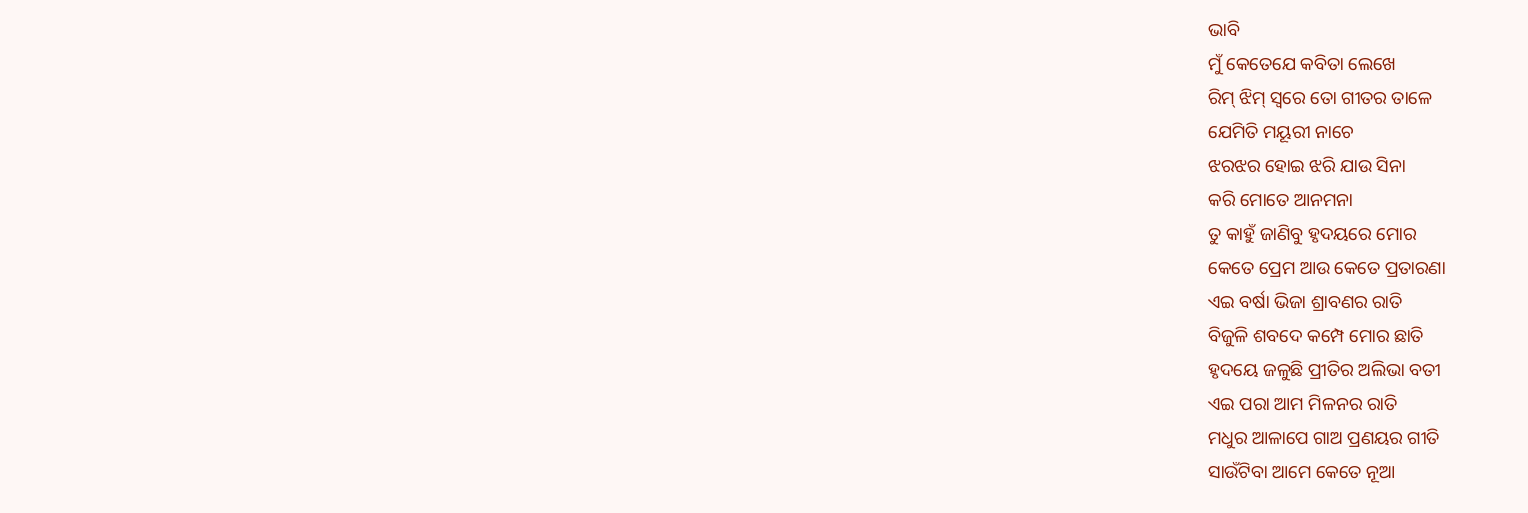ଭାବି
ମୁଁ କେତେଯେ କବିତା ଲେଖେ
ରିମ୍ ଝିମ୍ ସ୍ବରେ ତୋ ଗୀତର ତାଳେ
ଯେମିତି ମୟୂରୀ ନାଚେ
ଝରଝର ହୋଇ ଝରି ଯାଉ ସିନା
କରି ମୋତେ ଆନମନା
ତୁ କାହୁଁ ଜାଣିବୁ ହୃଦୟରେ ମୋର
କେତେ ପ୍ରେମ ଆଉ କେତେ ପ୍ରତାରଣା
ଏଇ ବର୍ଷା ଭିଜା ଶ୍ରାବଣର ରାତି
ବିଜୁଳି ଶବଦେ କମ୍ପେ ମୋର ଛାତି
ହୃଦୟେ ଜଳୁଛି ପ୍ରୀତିର ଅଲିଭା ବତୀ
ଏଇ ପରା ଆମ ମିଳନର ରାତି
ମଧୁର ଆଳାପେ ଗାଅ ପ୍ରଣୟର ଗୀତି
ସାଉଁଟିବା ଆମେ କେତେ ନୂଆ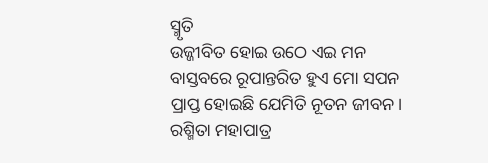ସ୍ମୃତି
ଉଜ୍ଜୀବିତ ହୋଇ ଉଠେ ଏଇ ମନ
ବାସ୍ତବରେ ରୂପାନ୍ତରିତ ହୁଏ ମୋ ସପନ
ପ୍ରାପ୍ତ ହୋଇଛି ଯେମିତି ନୂତନ ଜୀବନ।
ରଶ୍ମିତା ମହାପାତ୍ର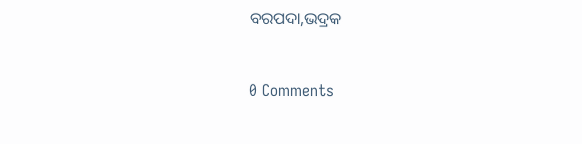ବରପଦା,ଭଦ୍ରକ


0 Comments